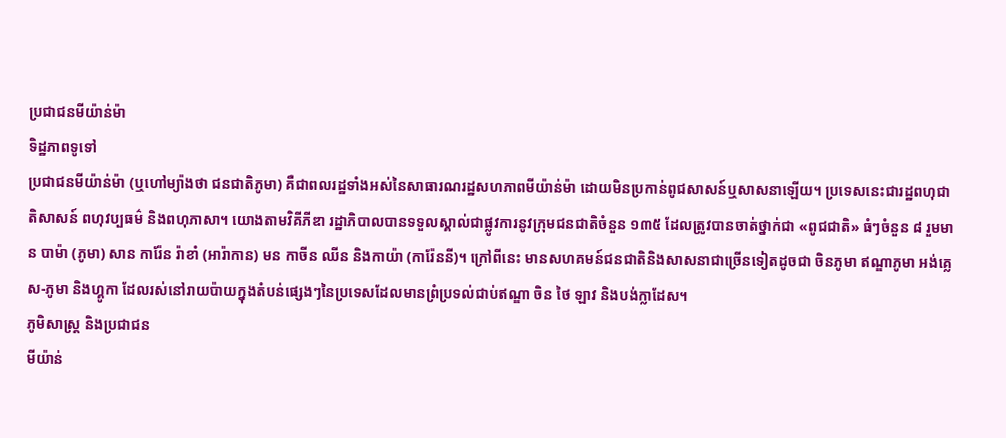ប្រជាជនមីយ៉ាន់ម៉ា
ទិដ្ឋភាពទូទៅ
ប្រជាជនមីយ៉ាន់ម៉ា (ឬហៅម្យ៉ាងថា ជនជាតិភូមា) គឺជាពលរដ្ឋទាំងអស់នៃសាធារណរដ្ឋសហភាពមីយ៉ាន់ម៉ា ដោយមិនប្រកាន់ពូជសាសន៍ឬសាសនាឡើយ។ ប្រទេសនេះជារដ្ឋពហុជាតិសាសន៍ ពហុវប្បធម៌ និងពហុភាសា។ យោងតាមវិគីភីឌា រដ្ឋាភិបាលបានទទួលស្គាល់ជាផ្លូវការនូវក្រុមជនជាតិចំនួន ១៣៥ ដែលត្រូវបានចាត់ថ្នាក់ជា «ពូជជាតិ» ធំៗចំនួន ៨ រួមមាន បាម៉ា (ភូមា) សាន ការ៉ែន រ៉ាខាំ (អារ៉ាកាន) មន កាចីន ឈីន និងកាយ៉ា (ការ៉ែននី)។ ក្រៅពីនេះ មានសហគមន៍ជនជាតិនិងសាសនាជាច្រើនទៀតដូចជា ចិនភូមា ឥណ្ឌាភូមា អង់គ្លេស-ភូមា និងហ្គូកា ដែលរស់នៅរាយប៉ាយក្នុងតំបន់ផ្សេងៗនៃប្រទេសដែលមានព្រំប្រទល់ជាប់ឥណ្ឌា ចិន ថៃ ឡាវ និងបង់ក្លាដែស។
ភូមិសាស្ត្រ និងប្រជាជន
មីយ៉ាន់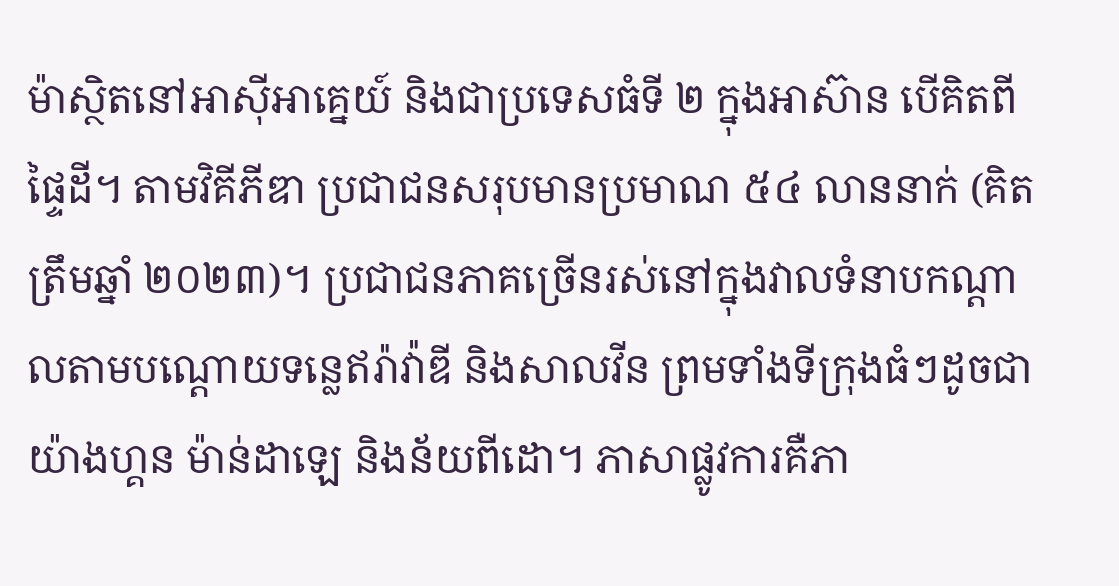ម៉ាស្ថិតនៅអាស៊ីអាគ្នេយ៍ និងជាប្រទេសធំទី ២ ក្នុងអាស៊ាន បើគិតពីផ្ទៃដី។ តាមវិគីភីឌា ប្រជាជនសរុបមានប្រមាណ ៥៤ លាននាក់ (គិតត្រឹមឆ្នាំ ២០២៣)។ ប្រជាជនភាគច្រើនរស់នៅក្នុងវាលទំនាបកណ្តាលតាមបណ្តោយទន្លេឥរ៉ាវ៉ាឌី និងសាលវីន ព្រមទាំងទីក្រុងធំៗដូចជា យ៉ាងហ្គន ម៉ាន់ដាឡេ និងន័យពីដោ។ ភាសាផ្លូវការគឺភា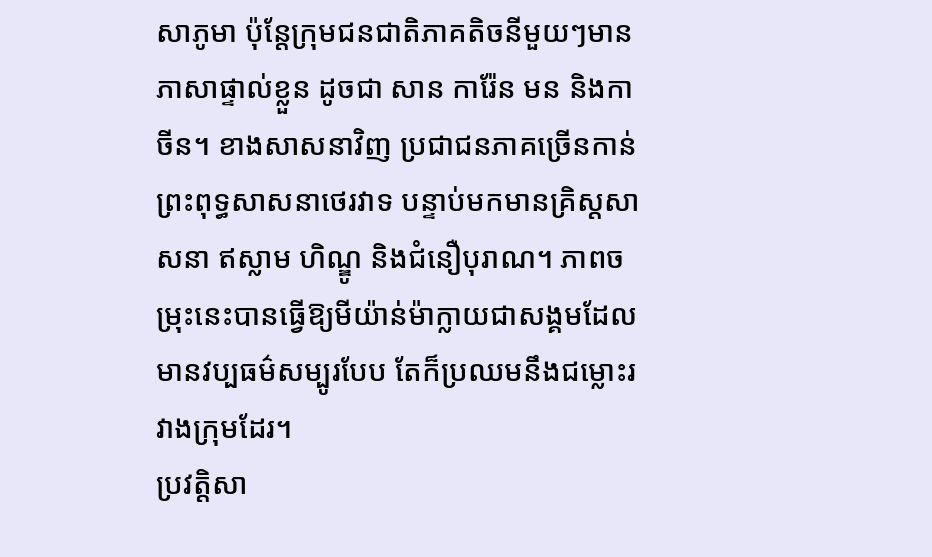សាភូមា ប៉ុន្តែក្រុមជនជាតិភាគតិចនីមួយៗមានភាសាផ្ទាល់ខ្លួន ដូចជា សាន ការ៉ែន មន និងកាចីន។ ខាងសាសនាវិញ ប្រជាជនភាគច្រើនកាន់ព្រះពុទ្ធសាសនាថេរវាទ បន្ទាប់មកមានគ្រិស្តសាសនា ឥស្លាម ហិណ្ឌូ និងជំនឿបុរាណ។ ភាពចម្រុះនេះបានធ្វើឱ្យមីយ៉ាន់ម៉ាក្លាយជាសង្គមដែលមានវប្បធម៌សម្បូរបែប តែក៏ប្រឈមនឹងជម្លោះរវាងក្រុមដែរ។
ប្រវត្តិសា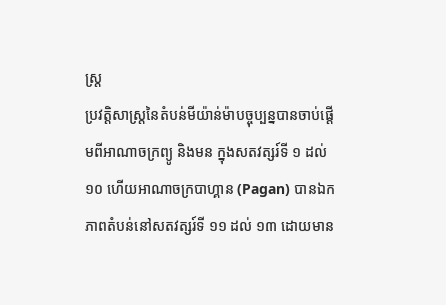ស្ត្រ
ប្រវត្តិសាស្ត្រនៃតំបន់មីយ៉ាន់ម៉ាបច្ចុប្បន្នបានចាប់ផ្តើមពីអាណាចក្រព្យូ និងមន ក្នុងសតវត្សរ៍ទី ១ ដល់ ១០ ហើយអាណាចក្របាហ្គាន (Pagan) បានឯកភាពតំបន់នៅសតវត្សរ៍ទី ១១ ដល់ ១៣ ដោយមាន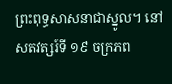ព្រះពុទ្ធសាសនាជាស្នូល។ នៅសតវត្សរ៍ទី ១៩ ចក្រភព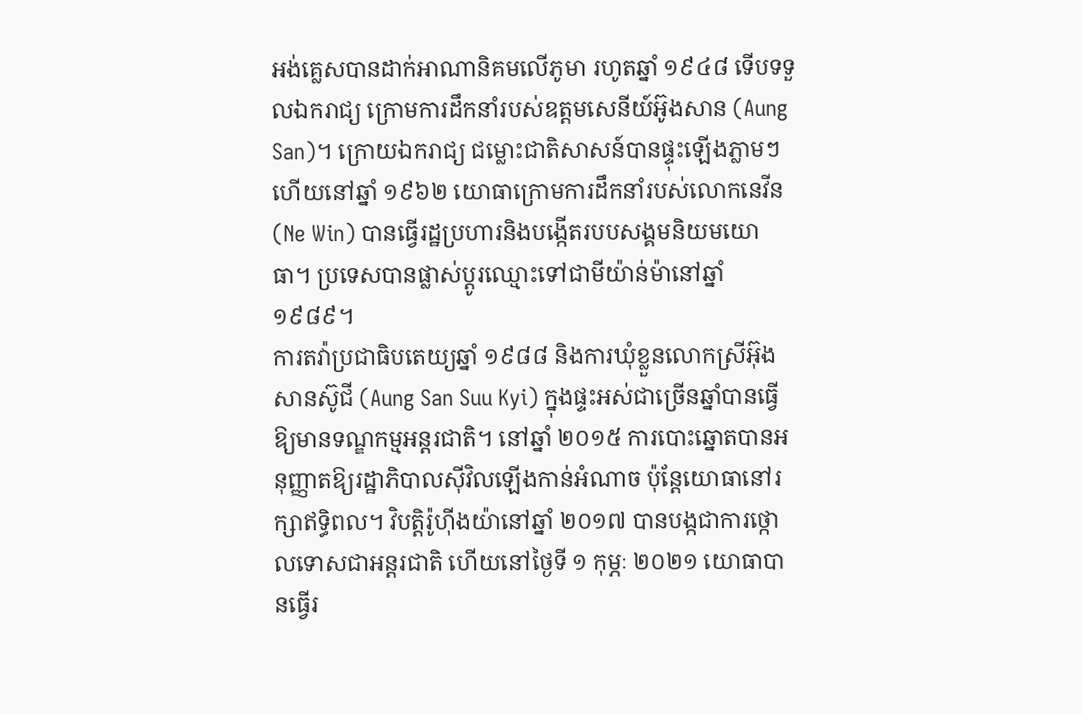អង់គ្លេសបានដាក់អាណានិគមលើភូមា រហូតឆ្នាំ ១៩៤៨ ទើបទទួលឯករាជ្យ ក្រោមការដឹកនាំរបស់ឧត្តមសេនីយ៍អ៊ូងសាន (Aung San)។ ក្រោយឯករាជ្យ ជម្លោះជាតិសាសន៍បានផ្ទុះឡើងភ្លាមៗ ហើយនៅឆ្នាំ ១៩៦២ យោធាក្រោមការដឹកនាំរបស់លោកនេវីន (Ne Win) បានធ្វើរដ្ឋប្រហារនិងបង្កើតរបបសង្គមនិយមយោធា។ ប្រទេសបានផ្លាស់ប្តូរឈ្មោះទៅជាមីយ៉ាន់ម៉ានៅឆ្នាំ ១៩៨៩។
ការតវ៉ាប្រជាធិបតេយ្យឆ្នាំ ១៩៨៨ និងការឃុំខ្លួនលោកស្រីអ៊ុងសានស៊ូជី (Aung San Suu Kyi) ក្នុងផ្ទះអស់ជាច្រើនឆ្នាំបានធ្វើឱ្យមានទណ្ឌកម្មអន្តរជាតិ។ នៅឆ្នាំ ២០១៥ ការបោះឆ្នោតបានអនុញ្ញាតឱ្យរដ្ឋាភិបាលស៊ីវិលឡើងកាន់អំណាច ប៉ុន្តែយោធានៅរក្សាឥទ្ធិពល។ វិបត្តិរ៉ូហ៊ីងយ៉ានៅឆ្នាំ ២០១៧ បានបង្កជាការថ្កោលទោសជាអន្តរជាតិ ហើយនៅថ្ងៃទី ១ កុម្ភៈ ២០២១ យោធាបានធ្វើរ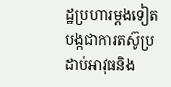ដ្ឋប្រហារម្តងទៀត បង្កជាការតស៊ូប្រដាប់អាវុធនិង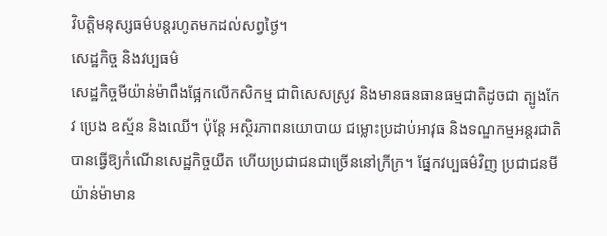វិបត្តិមនុស្សធម៌បន្តរហូតមកដល់សព្វថ្ងៃ។
សេដ្ឋកិច្ច និងវប្បធម៌
សេដ្ឋកិច្ចមីយ៉ាន់ម៉ាពឹងផ្អែកលើកសិកម្ម ជាពិសេសស្រូវ និងមានធនធានធម្មជាតិដូចជា ត្បូងកែវ ប្រេង ឧស្ម័ន និងឈើ។ ប៉ុន្តែ អស្ថិរភាពនយោបាយ ជម្លោះប្រដាប់អាវុធ និងទណ្ឌកម្មអន្តរជាតិបានធ្វើឱ្យកំណើនសេដ្ឋកិច្ចយឺត ហើយប្រជាជនជាច្រើននៅក្រីក្រ។ ផ្នែកវប្បធម៌វិញ ប្រជាជនមីយ៉ាន់ម៉ាមាន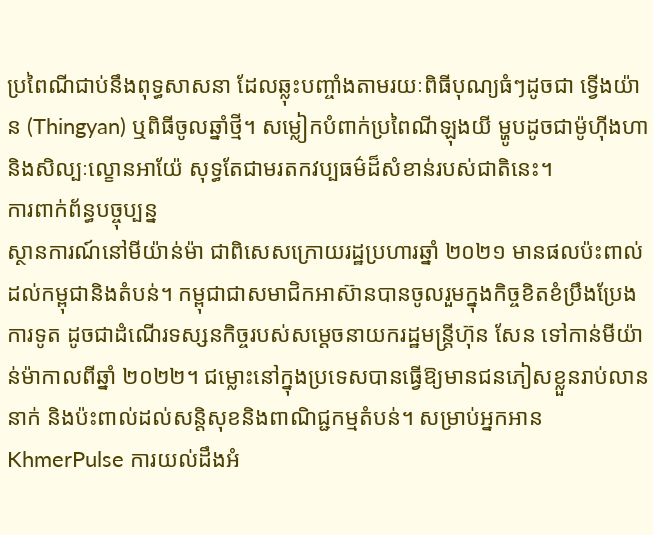ប្រពៃណីជាប់នឹងពុទ្ធសាសនា ដែលឆ្លុះបញ្ចាំងតាមរយៈពិធីបុណ្យធំៗដូចជា ទ្វើងយ៉ាន (Thingyan) ឬពិធីចូលឆ្នាំថ្មី។ សម្លៀកបំពាក់ប្រពៃណីឡុងយី ម្ហូបដូចជាម៉ូហ៊ីងហា និងសិល្បៈល្ខោនអាយ៉ែ សុទ្ធតែជាមរតកវប្បធម៌ដ៏សំខាន់របស់ជាតិនេះ។
ការពាក់ព័ន្ធបច្ចុប្បន្ន
ស្ថានការណ៍នៅមីយ៉ាន់ម៉ា ជាពិសេសក្រោយរដ្ឋប្រហារឆ្នាំ ២០២១ មានផលប៉ះពាល់ដល់កម្ពុជានិងតំបន់។ កម្ពុជាជាសមាជិកអាស៊ានបានចូលរួមក្នុងកិច្ចខិតខំប្រឹងប្រែងការទូត ដូចជាដំណើរទស្សនកិច្ចរបស់សម្តេចនាយករដ្ឋមន្ត្រីហ៊ុន សែន ទៅកាន់មីយ៉ាន់ម៉ាកាលពីឆ្នាំ ២០២២។ ជម្លោះនៅក្នុងប្រទេសបានធ្វើឱ្យមានជនភៀសខ្លួនរាប់លាននាក់ និងប៉ះពាល់ដល់សន្តិសុខនិងពាណិជ្ជកម្មតំបន់។ សម្រាប់អ្នកអាន KhmerPulse ការយល់ដឹងអំ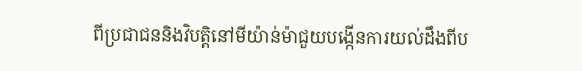ពីប្រជាជននិងវិបត្តិនៅមីយ៉ាន់ម៉ាជួយបង្កើនការយល់ដឹងពីប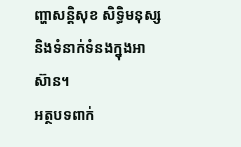ញ្ហាសន្តិសុខ សិទ្ធិមនុស្ស និងទំនាក់ទំនងក្នុងអាស៊ាន។
អត្ថបទពាក់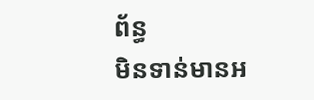ព័ន្ធ
មិនទាន់មានអ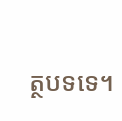ត្ថបទទេ។